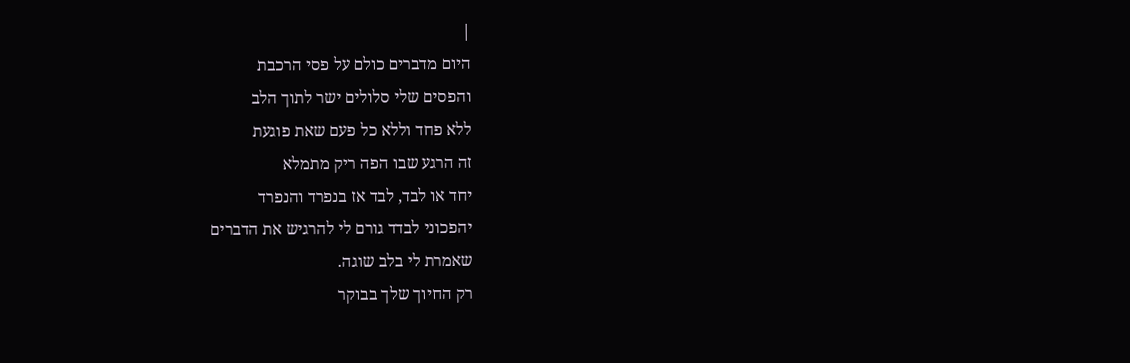|
היום מדברים כולם על פסי הרכבת
והפסים שלי סלולים ישר לתוך הלב
ללא פחד וללא כל פעם שאת פוגעת
זה הרגע שבו הפה ריק מתמלא
יחד או לבד, לבד אז בנפרד והנפרד
יהפכוני לבדד גורם לי להרגיש את הדברים
שאמרת לי בלב שוגה.
רק החיוך שלך בבוקר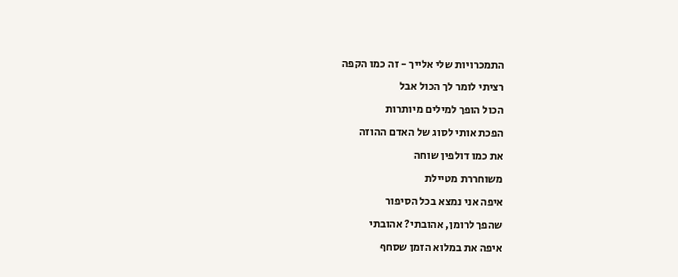התמכרויות שלי אלייך - זה כמו הקפה
רציתי לומר לך הכול אבל
הכול הופך למילים מיותרות
הפכת אותי לסוג של האדם ההוזה
את כמו דולפין שוחה
משוחררת מטיילת
איפה אני נמצא בכל הסיפור
שהפך לרומן, אהובתי? אהובתי
איפה את במלוא הזמן שסחף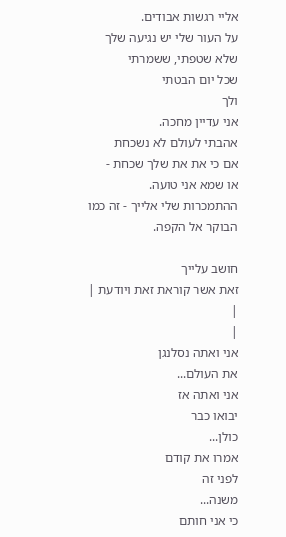אליי רגשות אבודים.
על העור שלי יש נגיעה שלך
שלא שטפתי, ששמרתי
שכל יום הבטתי
ולך
אני עדיין מחכה.
אהבתי לעולם לא נשכחת
אם כי את את שלך שכחת -
או שמא אני טועה.
ההתמכרות שלי אלייך - זה כמו
הבוקר אל הקפה.

חושב עלייך
זאת אשר קוראת זאת ויודעת |
|
|
אני ואתה נסלנגן
את העולם...
אני ואתה אז
יבואו כבר
כולן...
אמרו את קודם
לפני זה
משנה...
כי אני חותם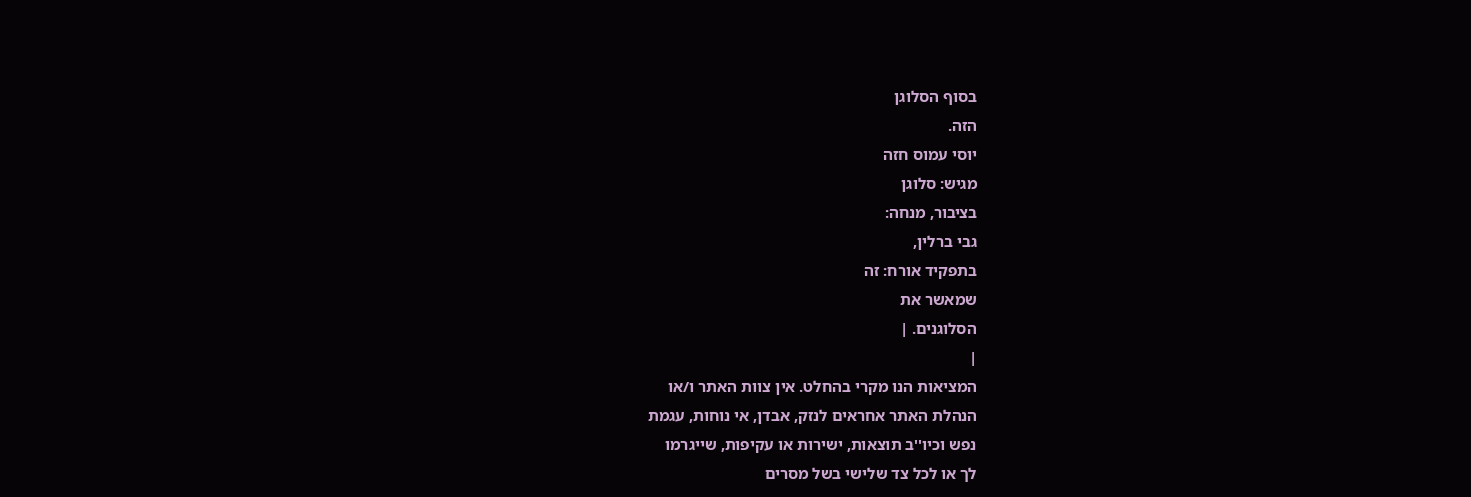בסוף הסלוגן
הזה.
יוסי עמוס חזה
מגיש: סלוגן
בציבור, מנחה:
גבי ברלין,
בתפקיד אורח: זה
שמאשר את
הסלוגנים. |
|
המציאות הנו מקרי בהחלט. אין צוות האתר ו/או
הנהלת האתר אחראים לנזק, אבדן, אי נוחות, עגמת
נפש וכיו''ב תוצאות, ישירות או עקיפות, שייגרמו
לך או לכל צד שלישי בשל מסרים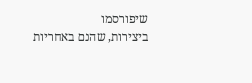שיפורסמו
ביצירות, שהנם באחריות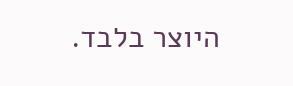היוצר בלבד.